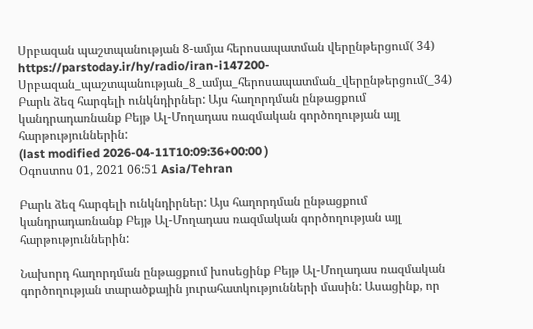Սրբազան պաշտպանության 8-ամյա հերոսապատման վերընթերցում( 34)
https://parstoday.ir/hy/radio/iran-i147200-Սրբազան_պաշտպանության_8_ամյա_հերոսապատման_վերընթերցում(_34)
Բարև ձեզ հարգելի ունկնդիրներ: Այս հաղորդման ընթացքում կանդրադառնանք Բեյթ Ալ-Մողադաս ռազմական գործողության այլ հարթություններին:
(last modified 2026-04-11T10:09:36+00:00 )
Օգոստոս 01, 2021 06:51 Asia/Tehran

Բարև ձեզ հարգելի ունկնդիրներ: Այս հաղորդման ընթացքում կանդրադառնանք Բեյթ Ալ-Մողադաս ռազմական գործողության այլ հարթություններին:

Նախորդ հաղորդման ընթացքում խոսեցինք Բեյթ Ալ-Մողադաս ռազմական գործողության տարածքային յուրահատկությունների մասին: Ասացինք, որ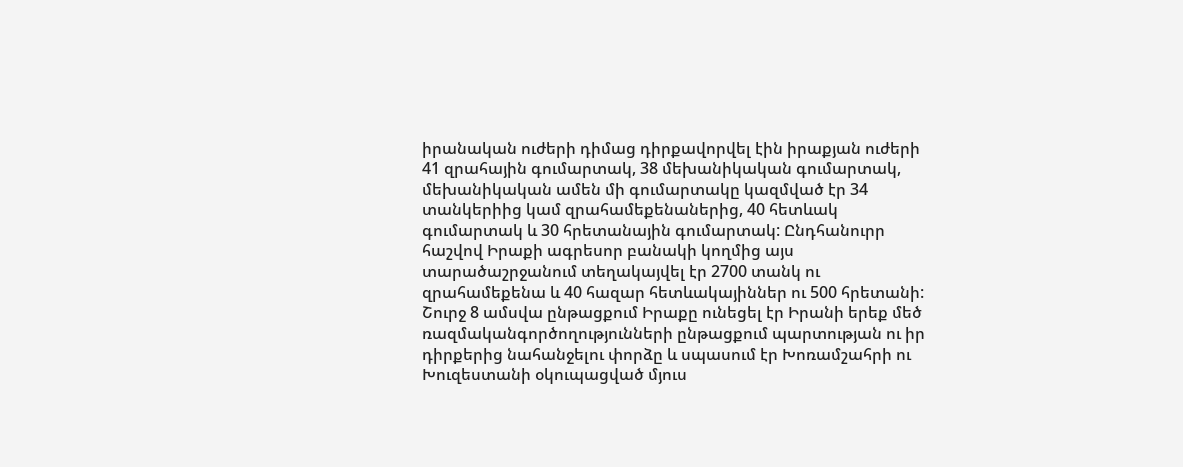իրանական ուժերի դիմաց դիրքավորվել էին իրաքյան ուժերի 41 զրահային գումարտակ, 38 մեխանիկական գումարտակ, մեխանիկական ամեն մի գումարտակը կազմված էր 34 տանկերիից կամ զրահամեքենաներից, 40 հետևակ գումարտակ և 30 հրետանային գումարտակ: Ընդհանուրր հաշվով Իրաքի ագրեսոր բանակի կողմից այս տարածաշրջանում տեղակայվել էր 2700 տանկ ու զրահամեքենա և 40 հազար հետևակայիններ ու 500 հրետանի: Շուրջ 8 ամսվա ընթացքում Իրաքը ունեցել էր Իրանի երեք մեծ ռազմականգործողությունների ընթացքում պարտության ու իր դիրքերից նահանջելու փորձը և սպասում էր Խոռամշահրի ու Խուզեստանի օկուպացված մյուս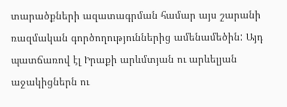տարածքների ազատագրման համար այս շարանի ռազմական գործողություններից ամենամեծին: Այդ պատճառով էլ Իրաքի արևմտյան ու արևելյան աջակիցներն ու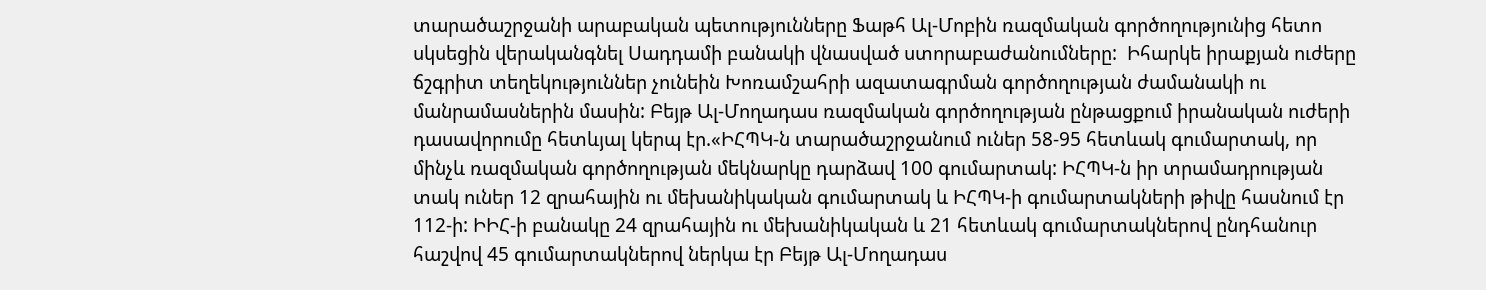տարածաշրջանի արաբական պետությունները Ֆաթհ Ալ-Մոբին ռազմական գործողությունից հետո սկսեցին վերականգնել Սադդամի բանակի վնասված ստորաբաժանումները:  Իհարկե իրաքյան ուժերը ճշգրիտ տեղեկություններ չունեին Խոռամշահրի ազատագրման գործողության ժամանակի ու մանրամասներին մասին: Բեյթ Ալ-Մողադաս ռազմական գործողության ընթացքում իրանական ուժերի դասավորումը հետևյալ կերպ էր.«ԻՀՊԿ-ն տարածաշրջանում ուներ 58-95 հետևակ գումարտակ, որ մինչև ռազմական գործողության մեկնարկը դարձավ 100 գումարտակ: ԻՀՊԿ-ն իր տրամադրության տակ ուներ 12 զրահային ու մեխանիկական գումարտակ և ԻՀՊԿ-ի գումարտակների թիվը հասնում էր 112-ի: ԻԻՀ-ի բանակը 24 զրահային ու մեխանիկական և 21 հետևակ գումարտակներով ընդհանուր հաշվով 45 գումարտակներով ներկա էր Բեյթ Ալ-Մողադաս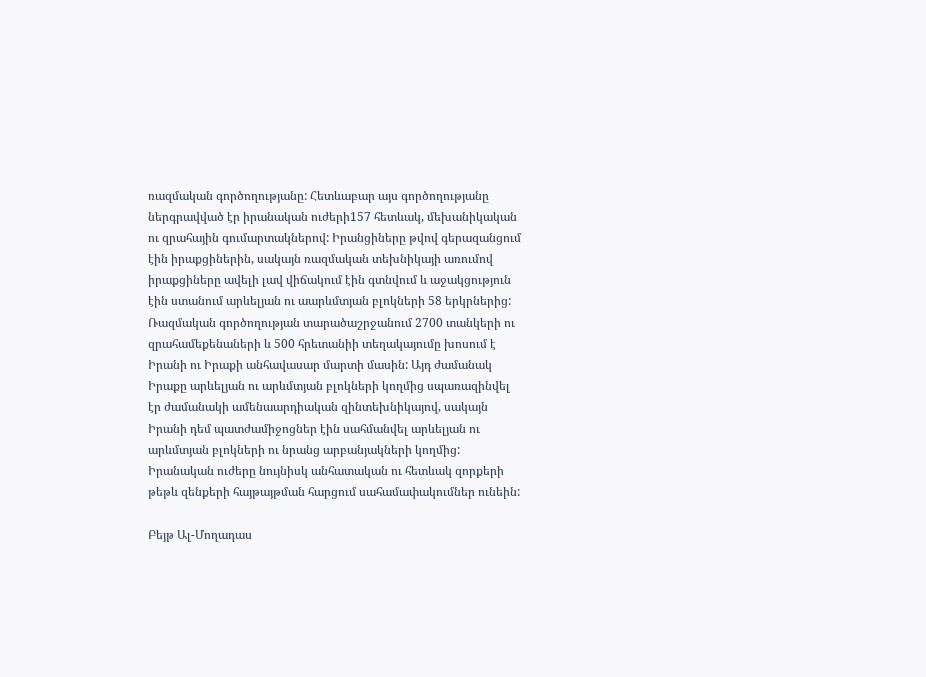ռազմական գործողությանը: Հետևաբար այս գործողությանը ներգրավված էր իրանական ուժերի157 հետևակ, մեխանիկական ու զրահային գումարտակներով: Իրանցիները թվով գերազանցում էին իրաքցիներին, սակայն ռազմական տեխնիկայի առումով իրաքցիները ավելի լավ վիճակում էին գտնվում և աջակցություն էին ստանում արևելյան ու աարևմտյան բլոկների 58 երկրներից: Ռազմական գործողության տարածաշրջանում 2700 տանկերի ու զրահամեքենաների և 500 հրետանիի տեղակայումը խոսում է Իրանի ու Իրաքի անհավասար մարտի մասին: Այդ ժամանակ Իրաքը արևելյան ու արևմտյան բլոկների կողմից սպառազինվել էր ժամանակի ամենաարդիական զինտեխնիկայով, սակայն Իրանի դեմ պատժամիջոցներ էին սահմանվել արևելյան ու արևմտյան բլոկների ու նրանց արբանյակների կողմից: Իրանական ուժերը նույնիսկ անհատական ու հետևակ զորքերի թեթև զենքերի հայթայթման հարցում սահամափակումներ ունեին:

Բեյթ Ալ-Մողադաս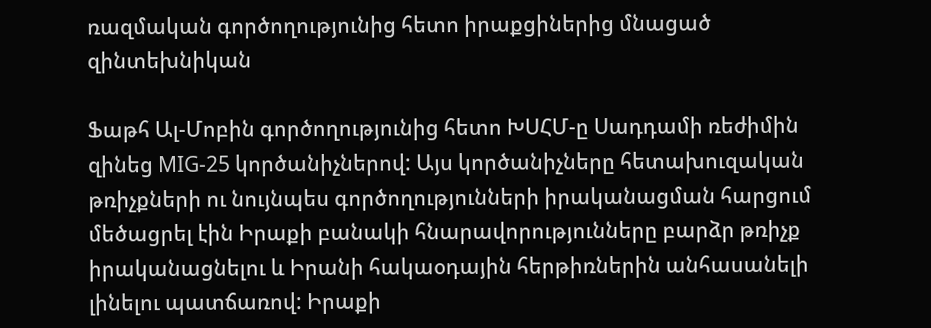ռազմական գործողությունից հետո իրաքցիներից մնացած զինտեխնիկան

Ֆաթհ Ալ-Մոբին գործողությունից հետո ԽՍՀՄ-ը Սադդամի ռեժիմին զինեց MIG-25 կործանիչներով: Այս կործանիչները հետախուզական թռիչքների ու նույնպես գործողությունների իրականացման հարցում մեծացրել էին Իրաքի բանակի հնարավորությունները բարձր թռիչք իրականացնելու և Իրանի հակաօդային հերթիռներին անհասանելի լինելու պատճառով: Իրաքի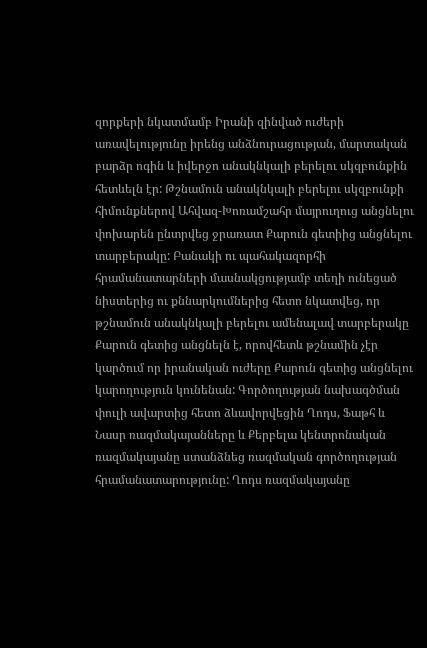զորքերի նկատմամբ Իրանի զինված ուժերի առավելությունը իրենց անձնուրացության, մարտական բարձր ոգին և իվերջո անակնկալի բերելու սկզբունքին հետևելն էր: Թշնամուն անակնկալի բերելու սկզբունքի հիմունքներով Ահվազ-Խոռամշահր մայրուղուց անցնելու փոխարեն ընտրվեց ջրառատ Քարուն գետիից անցնելու տարբերակը: Բանակի ու պահակազորհի հրամանատարների մասնակցությամբ տեղի ունեցած նիստերից ու քննարկումներից հետո նկատվեց, որ թշնամուն անակնկալի բերելու ամենալավ տարբերակը Քարուն գետից անցնելն է, որովհետև թշնամին չէր կարծում որ իրանական ուժերը Քարուն գետից անցնելու կարողություն կունենան: Գործողության նախագծման փուլի ավարտից հետո ձևավորվեցին Ղոդս, Ֆաթհ և Նասր ռազմակայանները և Քերբելա կենտրոնական ռազմակայանը ստանձնեց ռազմական գործողության հրամանատարությունը: Ղոդս ռազմակայանը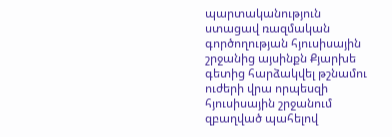պարտականություն ստացավ ռազմական գործողության հյուսիսային շրջանից այսինքն Քյարխե գետից հարձակվել թշնամու ուժերի վրա որպեսզի հյուսիսային շրջանում զբաղված պահելով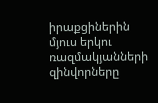իրաքցիներին մյուս երկու ռազմակյանների զինվորները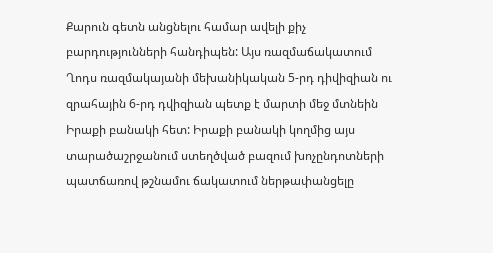Քարուն գետն անցնելու համար ավելի քիչ բարդությունների հանդիպեն: Այս ռազմաճակատում Ղոդս ռազմակայանի մեխանիկական 5-րդ դիվիզիան ու զրահային 6-րդ դվիզիան պետք է մարտի մեջ մտնեին Իրաքի բանակի հետ: Իրաքի բանակի կողմից այս տարածաշրջանում ստեղծված բազում խոչընդոտների պատճառով թշնամու ճակատում ներթափանցելը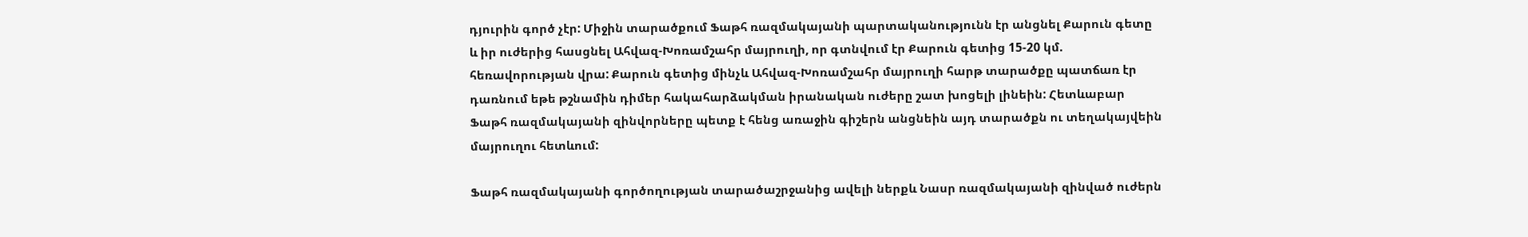դյուրին գործ չէր: Միջին տարածքում Ֆաթհ ռազմակայանի պարտականությունն էր անցնել Քարուն գետը և իր ուժերից հասցնել Ահվազ-Խոռամշահր մայրուղի, որ գտնվում էր Քարուն գետից 15-20 կմ. հեռավորության վրա: Քարուն գետից մինչև Ահվազ-Խոռամշահր մայրուղի հարթ տարածքը պատճառ էր դառնում եթե թշնամին դիմեր հակահարձակման իրանական ուժերը շատ խոցելի լինեին: Հետևաբար Ֆաթհ ռազմակայանի զինվորները պետք է հենց առաջին գիշերն անցնեին այդ տարածքն ու տեղակայվեին մայրուղու հետևում:

Ֆաթհ ռազմակայանի գործողության տարածաշրջանից ավելի ներքև Նասր ռազմակայանի զինված ուժերն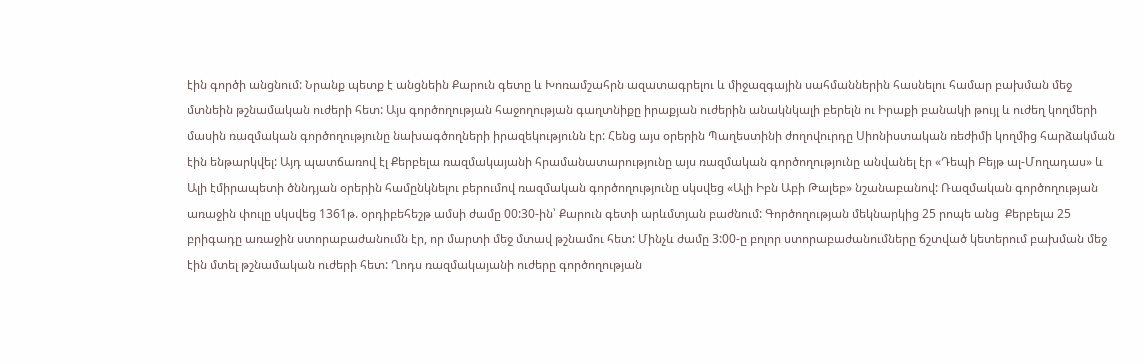էին գործի անցնում: Նրանք պետք է անցնեին Քարուն գետը և Խոռամշահրն ազատագրելու և միջազգային սահմաններին հասնելու համար բախման մեջ մտնեին թշնամական ուժերի հետ: Այս գործողության հաջողության գաղտնիքը իրաքյան ուժերին անակնկալի բերելն ու Իրաքի բանակի թույլ և ուժեղ կողմերի մասին ռազմական գործողությունը նախագծողների իրազեկությունն էր: Հենց այս օրերին Պաղեստինի ժողովուրդը Սիոնիստական ռեժիմի կողմից հարձակման էին ենթարկվել: Այդ պատճառով էլ Քերբելա ռազմակայանի հրամանատարությունը այս ռազմական գործողությունը անվանել էր «Դեպի Բեյթ ալ-Մողադաս» և Ալի էմիրապետի ծննդյան օրերին համընկնելու բերումով ռազմական գործողությունը սկսվեց «Ալի Իբն Աբի Թալեբ» նշանաբանով: Ռազմական գործողության առաջին փուլը սկսվեց 1361թ. օրդիբեհեշթ ամսի ժամը 00:30-ին՝ Քարուն գետի արևմտյան բաժնում: Գործողության մեկնարկից 25 րոպե անց  Քերբելա 25 բրիգադը առաջին ստորաբաժանումն էր, որ մարտի մեջ մտավ թշնամու հետ: Մինչև ժամը 3:00-ը բոլոր ստորաբաժանումները ճշտված կետերում բախման մեջ էին մտել թշնամական ուժերի հետ: Ղոդս ռազմակայանի ուժերը գործողության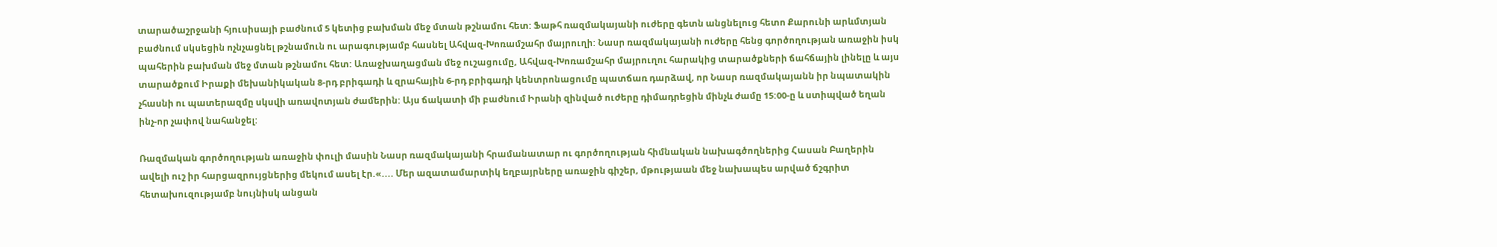տարածաշրջանի հյուսիսայի բաժնում 5 կետից բախման մեջ մտան թշնամու հետ: Ֆաթհ ռազմակայանի ուժերը գետն անցնելուց հետո Քարունի արևմտյան բաժնում սկսեցին ոչնչացնել թշնամուն ու արագությամբ հասնել Ահվազ-Խոռամշահր մայրուղի: Նասր ռազմակայանի ուժերը հենց գործողության առաջին իսկ պահերին բախման մեջ մտան թշնամու հետ: Առաջխաղացման մեջ ուշացումը, Ահվազ-Խոռամշահր մայրուղու հարակից տարածքների ճահճային լինելը և այս տարածքում Իրաքի մեխանիկական 8-րդ բրիգադի և զրահային 6-րդ բրիգադի կենտրոնացումը պատճառ դարձավ, որ Նասր ռազմակայանն իր նպատակին չհասնի ու պատերազմը սկսվի առավոտյան ժամերին: Այս ճակատի մի բաժնում Իրանի զինված ուժերը դիմադրեցին մինչև ժամը 15:00-ը և ստիպված եղան ինչ-որ չափով նահանջել:

Ռազմական գործողության առաջին փուլի մասին Նասր ռազմակայանի հրամանատար ու գործողության հիմնական նախագծողներից Հասան Բաղերին ավելի ուշ իր հարցազրույցներից մեկում ասել էր.«.... Մեր ազատամարտիկ եղբայրները առաջին գիշեր, մթությաան մեջ նախապես արված ճշգրիտ հետախուզությամբ նույնիսկ անցան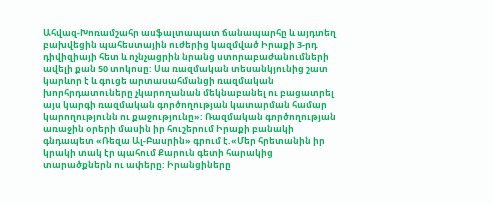Ահվազ-Խոռամշահր ասֆալտապատ ճանապարհը և այդտեղ բախվեցին պահեստային ուժերից կազմված Իրաքի 3-րդ դիվիզիայի հետ և ոչնչացրին նրանց ստորաբաժանումների ավելի քան 50 տոկոսը: Սա ռազմական տեսանկյունից շատ կարևոր է և գուցե արտասահմանցի ռազմական խորհրդատուները չկարողանան մեկնաբանել ու բացատրել այս կարգի ռազմական գործողության կատարման համար կարողությունն ու քաջությունը»: Ռազմական գործողության առաջին օրերի մասին իր հուշերում Իրաքի բանակի գնդապետ «Ռեզա Ալ-Բասրին» գրում է.«Մեր հրետանին իր կրակի տակ էր պահում Քարուն գետի հարակից տարածքներն ու ափերը: Իրանցիները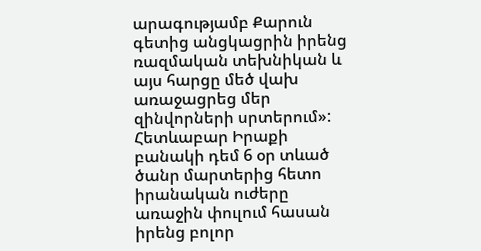արագությամբ Քարուն գետից անցկացրին իրենց ռազմական տեխնիկան և այս հարցը մեծ վախ առաջացրեց մեր զինվորների սրտերում»: Հետևաբար Իրաքի բանակի դեմ 6 օր տևած ծանր մարտերից հետո իրանական ուժերը առաջին փուլում հասան իրենց բոլոր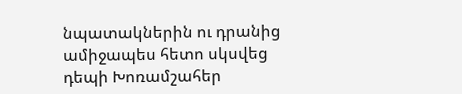նպատակներին ու դրանից ամիջապես հետո սկսվեց դեպի Խոռամշահեր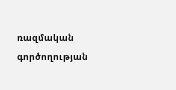ռազմական գործողության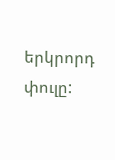երկրորդ փուլը: